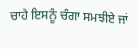ਚਾਹੇ ਇਸਨੂੰ ਚੰਗਾ ਸਮਝੀਏ ਜਾਂ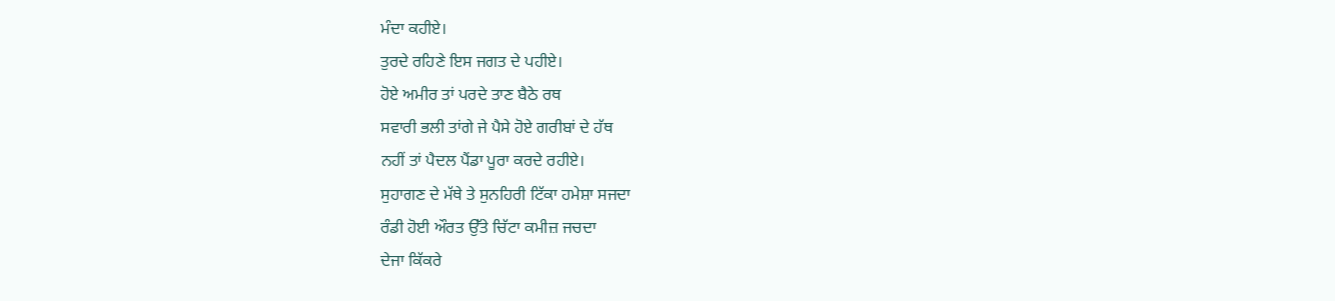ਮੰਦਾ ਕਹੀਏ।
ਤੁਰਦੇ ਰਹਿਣੇ ਇਸ ਜਗਤ ਦੇ ਪਹੀਏ।
ਹੋਏ ਅਮੀਰ ਤਾਂ ਪਰਦੇ ਤਾਣ ਬੈਠੇ ਰਥ
ਸਵਾਰੀ ਭਲੀ ਤਾਂਗੇ ਜੇ ਪੈਸੇ ਹੋਏ ਗਰੀਬਾਂ ਦੇ ਹੱਥ
ਨਹੀਂ ਤਾਂ ਪੈਦਲ ਪੈਂਡਾ ਪੂਰਾ ਕਰਦੇ ਰਹੀਏ।
ਸੁਹਾਗਣ ਦੇ ਮੱਥੇ ਤੇ ਸੁਨਹਿਰੀ ਟਿੱਕਾ ਹਮੇਸ਼ਾ ਸਜਦਾ
ਰੰਡੀ ਹੋਈ ਔਰਤ ਉੱਤੇ ਚਿੱਟਾ ਕਮੀਜ਼ ਜਚਦਾ
ਦੇਜਾ ਕਿੱਕਰੇ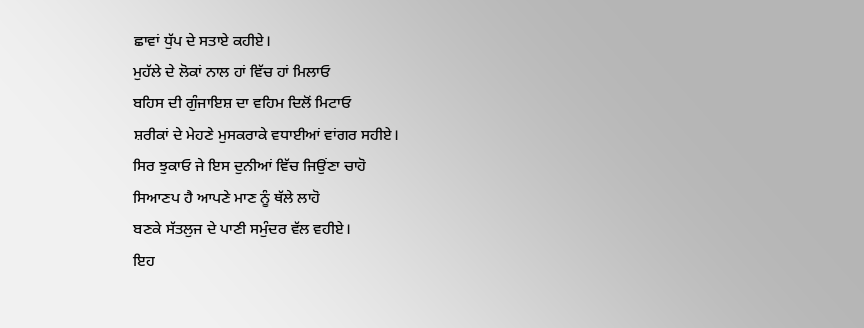ਛਾਵਾਂ ਧੁੱਪ ਦੇ ਸਤਾਏ ਕਹੀਏ।
ਮੁਹੱਲੇ ਦੇ ਲੋਕਾਂ ਨਾਲ ਹਾਂ ਵਿੱਚ ਹਾਂ ਮਿਲਾਓ
ਬਹਿਸ ਦੀ ਗੁੰਜਾਇਸ਼ ਦਾ ਵਹਿਮ ਦਿਲੋਂ ਮਿਟਾਓ
ਸ਼ਰੀਕਾਂ ਦੇ ਮੇਹਣੇ ਮੁਸਕਰਾਕੇ ਵਧਾਈਆਂ ਵਾਂਗਰ ਸਹੀਏ।
ਸਿਰ ਝੁਕਾਓ ਜੇ ਇਸ ਦੁਨੀਆਂ ਵਿੱਚ ਜਿਉਂਣਾ ਚਾਹੋ
ਸਿਆਣਪ ਹੈ ਆਪਣੇ ਮਾਣ ਨੂੰ ਥੱਲੇ ਲਾਹੋ
ਬਣਕੇ ਸੱਤਲੁਜ ਦੇ ਪਾਣੀ ਸਮੁੰਦਰ ਵੱਲ ਵਹੀਏ।
ਇਹ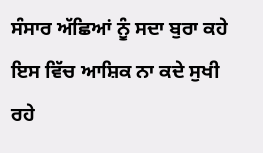ਸੰਸਾਰ ਅੱਛਿਆਂ ਨੂੰ ਸਦਾ ਬੁਰਾ ਕਹੇ
ਇਸ ਵਿੱਚ ਆਸ਼ਿਕ ਨਾ ਕਦੇ ਸੁਖੀ ਰਹੇ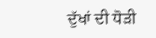ਦੁੱਖਾਂ ਦੀ ਧੋੜੀ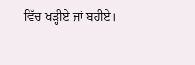ਵਿੱਚ ਖੜ੍ਹੀਏ ਜਾਂ ਬਹੀਏ।